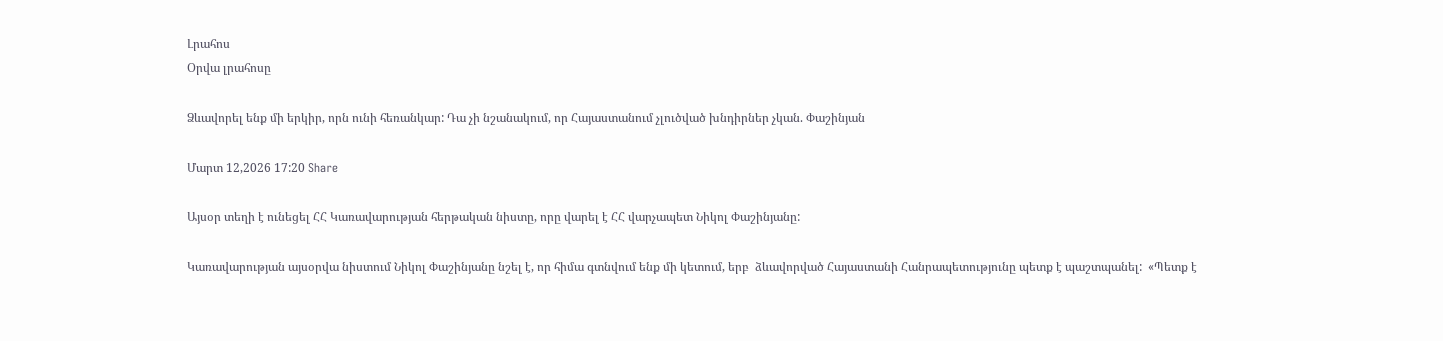Լրահոս
Օրվա լրահոսը

Ձևավորել ենք մի երկիր, որն ունի հեռանկար: Դա չի նշանակում, որ Հայաստանում չլուծված խնդիրներ չկան. Փաշինյան

Մարտ 12,2026 17:20 Share

Այսօր տեղի է ունեցել ՀՀ Կառավարության հերթական նիստը, որը վարել է ՀՀ վարչապետ Նիկոլ Փաշինյանը:

Կառավարության այսօրվա նիստում Նիկոլ Փաշինյանը նշել է, որ հիմա գտնվում ենք մի կետում, երբ  ձևավորված Հայաստանի Հանրապետությունը պետք է պաշտպանել:  «Պետք է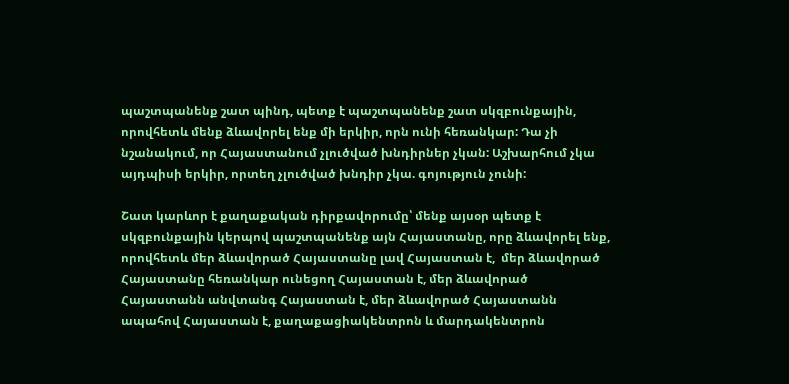պաշտպանենք շատ պինդ, պետք է պաշտպանենք շատ սկզբունքային, որովհետև մենք ձևավորել ենք մի երկիր, որն ունի հեռանկար: Դա չի նշանակում, որ Հայաստանում չլուծված խնդիրներ չկան: Աշխարհում չկա այդպիսի երկիր, որտեղ չլուծված խնդիր չկա. գոյություն չունի:

Շատ կարևոր է քաղաքական դիրքավորումը՝ մենք այսօր պետք է սկզբունքային կերպով պաշտպանենք այն Հայաստանը, որը ձևավորել ենք, որովհետև մեր ձևավորած Հայաստանը լավ Հայաստան է,  մեր ձևավորած Հայաստանը հեռանկար ունեցող Հայաստան է, մեր ձևավորած Հայաստանն անվտանգ Հայաստան է, մեր ձևավորած Հայաստանն ապահով Հայաստան է, քաղաքացիակենտրոն և մարդակենտրոն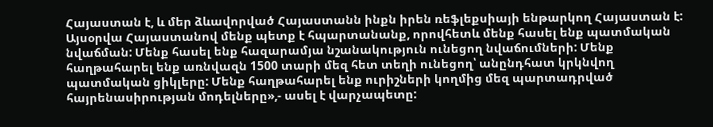Հայաստան է, և մեր ձևավորված Հայաստանն ինքն իրեն ռեֆլեքսիայի ենթարկող Հայաստան է: Այսօրվա Հայաստանով մենք պետք է հպարտանանք, որովհետև մենք հասել ենք պատմական նվաճման: Մենք հասել ենք հազարամյա նշանակություն ունեցող նվաճումների: Մենք հաղթահարել ենք առնվազն 1500 տարի մեզ հետ տեղի ունեցող՝ անընդհատ կրկնվող պատմական ցիկլերը: Մենք հաղթահարել ենք ուրիշների կողմից մեզ պարտադրված հայրենասիրության մոդելները»,- ասել է վարչապետը: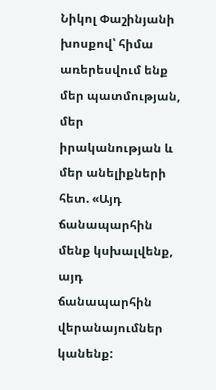Նիկոլ Փաշինյանի խոսքով՝ հիմա առերեսվում ենք մեր պատմության, մեր իրականության և մեր անելիքների հետ. «Այդ ճանապարհին մենք կսխալվենք, այդ ճանապարհին վերանայումներ կանենք: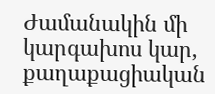Ժամանակին մի կարգախոս կար, քաղաքացիական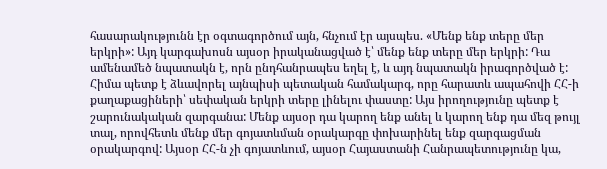հասարակությունն էր օգտագործում այն, հնչում էր այսպես. «Մենք ենք տերը մեր երկրի»: Այդ կարգախոսն այսօր իրականացված է՝ մենք ենք տերը մեր երկրի: Դա ամենամեծ նպատակն է, որն ընդհանրապես եղել է, և այդ նպատակն իրագործված է: Հիմա պետք է ձևավորել այնպիսի պետական համակարգ, որը հարատև ապահովի ՀՀ-ի քաղաքացիների՝ սեփական երկրի տերը լինելու փաստը: Այս իրողությունը պետք է շարունակական զարգանա: Մենք այսօր դա կարող ենք անել և կարող ենք դա մեզ թույլ տալ, որովհետև մենք մեր գոյատևման օրակարգը փոխարինել ենք զարգացման օրակարգով: Այսօր ՀՀ-ն չի գոյատևում, այսօր Հայաստանի Հանրապետությունը կա,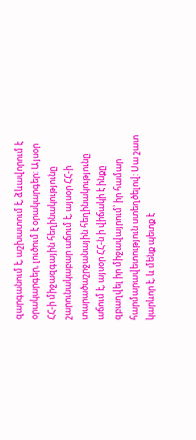զարգանում է, աշխատում է, ձևավորում է օրակարգեր, լուծում է օրակարգեր: Այսօր ՀՀ-ի միջազգային հեղինակությունը շարունակաբար աճում է, այսօր ՀՀ-ի տարածաշրջանային հեղինակությունը աճում է, այսօր ՀՀ-ն ի վիճակի է ինքը զբաղվել իր միջավայրում՝ իր համար հարմարավետություն ստեղծելով: Սա շատ կարևոր է, և մենք պետք է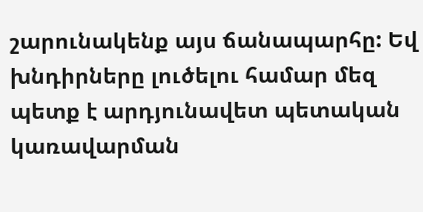շարունակենք այս ճանապարհը: Եվ խնդիրները լուծելու համար մեզ պետք է արդյունավետ պետական կառավարման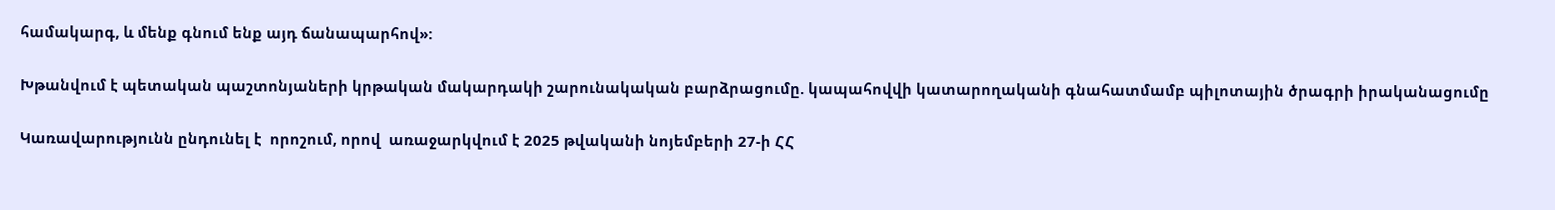համակարգ, և մենք գնում ենք այդ ճանապարհով»:

Խթանվում է պետական պաշտոնյաների կրթական մակարդակի շարունակական բարձրացումը. կապահովվի կատարողականի գնահատմամբ պիլոտային ծրագրի իրականացումը

Կառավարությունն ընդունել է  որոշում, որով  առաջարկվում է 2025 թվականի նոյեմբերի 27-ի ՀՀ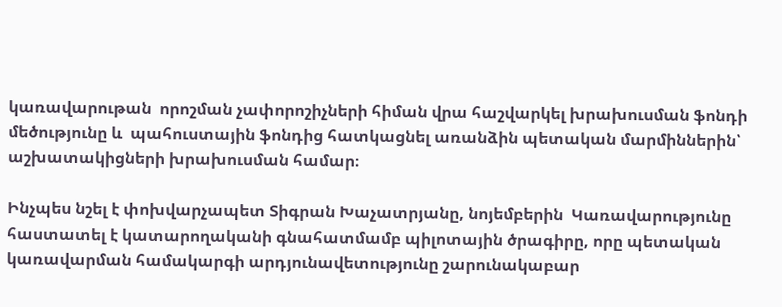կառավարութան  որոշման չափորոշիչների հիման վրա հաշվարկել խրախուսման ֆոնդի մեծությունը և  պահուստային ֆոնդից հատկացնել առանձին պետական մարմիններին՝ աշխատակիցների խրախուսման համար։

Ինչպես նշել է փոխվարչապետ Տիգրան Խաչատրյանը, նոյեմբերին  Կառավարությունը հաստատել է կատարողականի գնահատմամբ պիլոտային ծրագիրը, որը պետական կառավարման համակարգի արդյունավետությունը շարունակաբար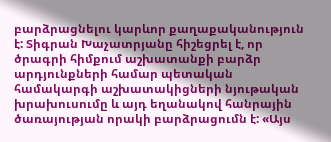բարձրացնելու կարևոր քաղաքականություն է: Տիգրան Խաչատրյանը հիշեցրել է, որ ծրագրի հիմքում աշխատանքի բարձր արդյունքների համար պետական համակարգի աշխատակիցների նյութական խրախուսումը և այդ եղանակով հանրային ծառայության որակի բարձրացումն է: «Այս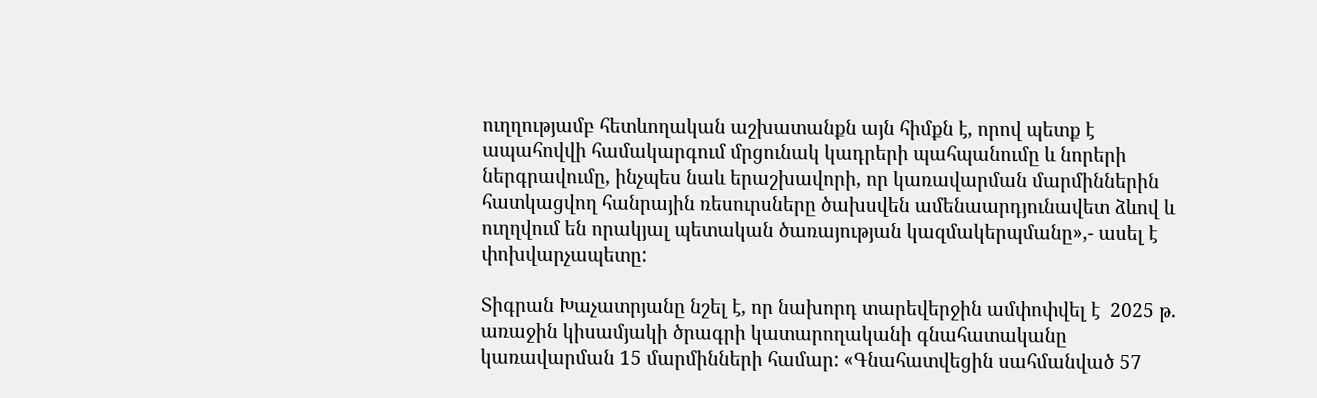ուղղությամբ հետևողական աշխատանքն այն հիմքն է, որով պետք է ապահովվի համակարգում մրցունակ կադրերի պահպանումը և նորերի ներգրավումը, ինչպես նաև երաշխավորի, որ կառավարման մարմիններին հատկացվող հանրային ռեսուրսները ծախսվեն ամենաարդյունավետ ձևով և ուղղվում են որակյալ պետական ծառայության կազմակերպմանը»,- ասել է փոխվարչապետը:

Տիգրան Խաչատրյանը նշել է, որ նախորդ տարեվերջին ամփոփվել է  2025 թ. առաջին կիսամյակի ծրագրի կատարողականի գնահատականը կառավարման 15 մարմինների համար: «Գնահատվեցին սահմանված 57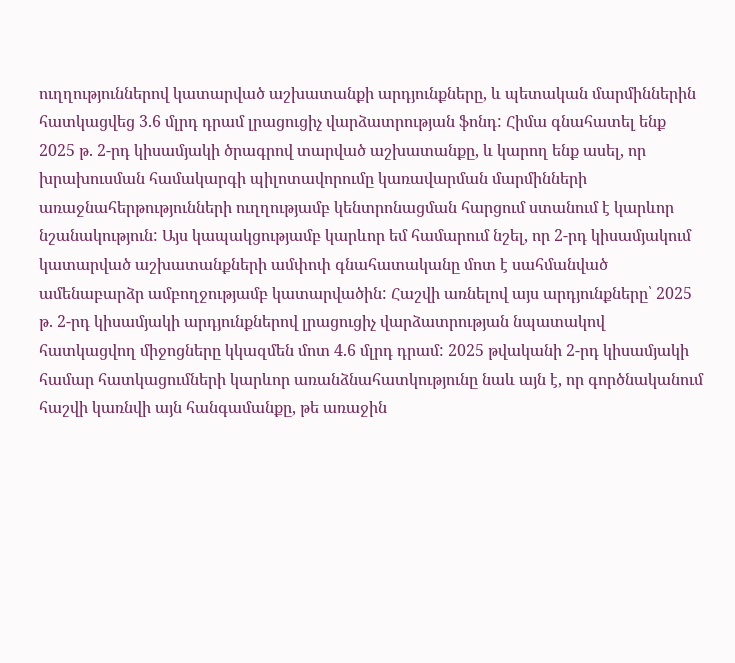ուղղություններով կատարված աշխատանքի արդյունքները, և պետական մարմիններին հատկացվեց 3.6 մլրդ դրամ լրացուցիչ վարձատրության ֆոնդ: Հիմա գնահատել ենք 2025 թ. 2-րդ կիսամյակի ծրագրով տարված աշխատանքը, և կարող ենք ասել, որ խրախուսման համակարգի պիլոտավորումը կառավարման մարմինների առաջնահերթությունների ուղղությամբ կենտրոնացման հարցում ստանում է կարևոր նշանակություն: Այս կապակցությամբ կարևոր եմ համարում նշել, որ 2-րդ կիսամյակում կատարված աշխատանքների ամփոփ գնահատականը մոտ է սահմանված ամենաբարձր ամբողջությամբ կատարվածին: Հաշվի առնելով այս արդյունքները՝ 2025 թ. 2-րդ կիսամյակի արդյունքներով լրացուցիչ վարձատրության նպատակով հատկացվող միջոցները կկազմեն մոտ 4.6 մլրդ դրամ: 2025 թվականի 2-րդ կիսամյակի համար հատկացումների կարևոր առանձնահատկությունը նաև այն է, որ գործնականում հաշվի կառնվի այն հանգամանքը, թե առաջին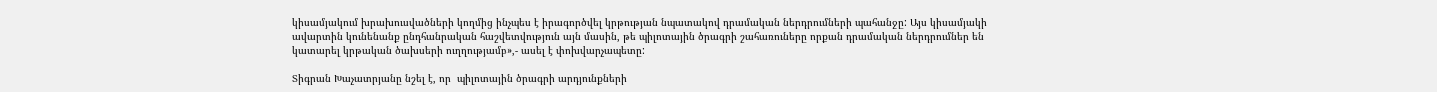կիսամյակում խրախուսվածների կողմից ինչպես է իրագործվել կրթության նպատակով դրամական ներդրումների պահանջը: Այս կիսամյակի ավարտին կունենանք ընդհանրական հաշվետվություն այն մասին, թե պիլոտային ծրագրի շահառուները որքան դրամական ներդրումներ են կատարել կրթական ծախսերի ուղղությամբ»,- ասել է փոխվարչապետը:

Տիգրան Խաչատրյանը նշել է, որ  պիլոտային ծրագրի արդյունքների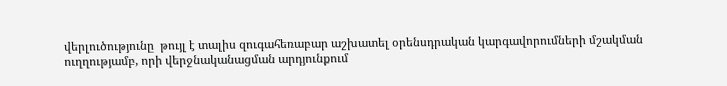վերլուծությունը  թույլ է տալիս զուգահեռաբար աշխատել օրենսդրական կարգավորումների մշակման ուղղությամբ, որի վերջնականացման արդյունքում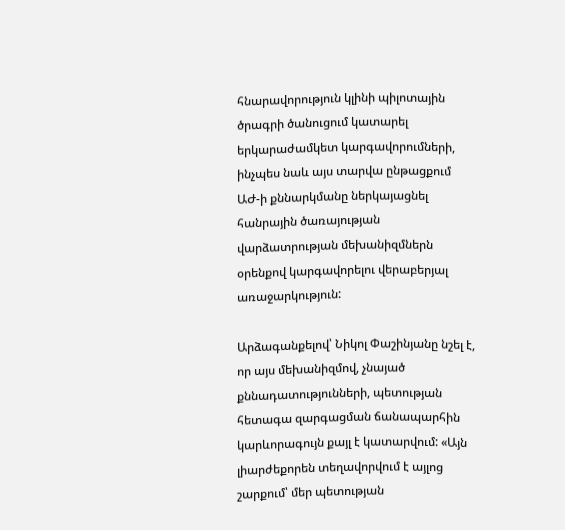հնարավորություն կլինի պիլոտային ծրագրի ծանուցում կատարել երկարաժամկետ կարգավորումների, ինչպես նաև այս տարվա ընթացքում ԱԺ-ի քննարկմանը ներկայացնել հանրային ծառայության վարձատրության մեխանիզմներն օրենքով կարգավորելու վերաբերյալ առաջարկություն:

Արձագանքելով՝ Նիկոլ Փաշինյանը նշել է, որ այս մեխանիզմով, չնայած քննադատությունների, պետության հետագա զարգացման ճանապարհին կարևորագույն քայլ է կատարվում: «Այն լիարժեքորեն տեղավորվում է այլոց շարքում՝ մեր պետության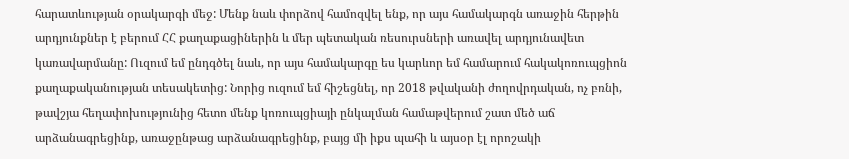հարատևության օրակարգի մեջ: Մենք նաև փորձով համոզվել ենք, որ այս համակարգն առաջին հերթին արդյունքներ է բերում ՀՀ քաղաքացիներին և մեր պետական ռեսուրսների առավել արդյունավետ կառավարմանը: Ուզում եմ ընդգծել նաև, որ այս համակարգը ես կարևոր եմ համարում հակակոռուպցիոն քաղաքականության տեսակետից: Նորից ուզում եմ հիշեցնել, որ 2018 թվականի ժողովրդական, ոչ բռնի,  թավշյա հեղափոխությունից հետո մենք կոռուպցիայի ընկալման համաթվերում շատ մեծ աճ արձանագրեցինք, առաջընթաց արձանագրեցինք, բայց մի իքս պահի և այսօր էլ որոշակի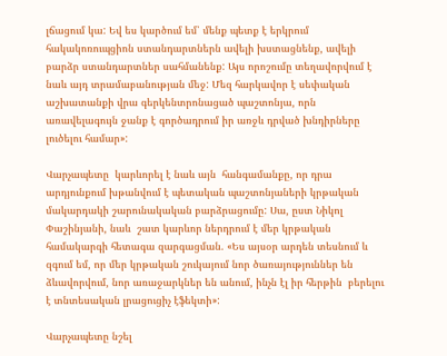լճացում կա: Եվ ես կարծում եմ՝ մենք պետք է երկրում հակակոռուպցիոն ստանդարտներն ավելի խստացնենք, ավելի բարձր ստանդարտներ սահմանենք: Այս որոշումը տեղավորվում է նաև այդ տրամաբանության մեջ: Մեզ հարկավոր է սեփական աշխատանքի վրա գերկենտրոնացած պաշտոնյա, որն առավելագույն ջանք է գործադրում իր առջև դրված խնդիրները լուծելու համար»:

Վարչապետը  կարևորել է նաև այն  հանգամանքը, որ դրա արդյունքում խթանվում է պետական պաշտոնյաների կրթական մակարդակի շարունակական բարձրացումը: Սա, ըստ Նիկոլ Փաշինյանի, նաև  շատ կարևոր ներդրում է մեր կրթական համակարգի հետագա զարգացման. «Ես այսօր արդեն տեսնում և զգում եմ, որ մեր կրթական շուկայում նոր ծառայություններ են ձևավորվում, նոր առաջարկներ են անում, ինչն էլ իր հերթին  բերելու է տնտեսական լրացուցիչ էֆեկտի»:

Վարչապետը նշել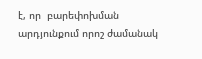է, որ  բարեփոխման արդյունքում որոշ ժամանակ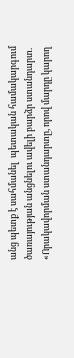անց պետք է սահմանել  պետական համակարգում ծառայության անցնելու ավելի բարձր ստանդարտ. «Որակավորման ստանդարտը, որով մարդը կարող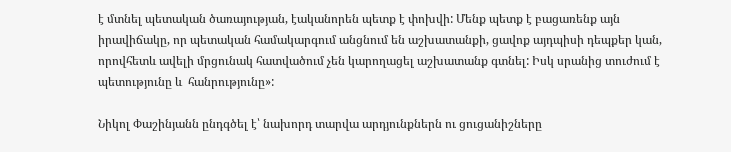է մտնել պետական ծառայության, էականորեն պետք է փոխվի: Մենք պետք է բացառենք այն իրավիճակը, որ պետական համակարգում անցնում են աշխատանքի, ցավոք այդպիսի դեպքեր կան, որովհետև ավելի մրցունակ հատվածում չեն կարողացել աշխատանք գտնել: Իսկ սրանից տուժում է պետությունը և  հանրությունը»:

Նիկոլ Փաշինյանն ընդգծել է՝ նախորդ տարվա արդյունքներն ու ցուցանիշները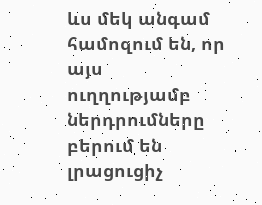ևս մեկ անգամ համոզում են, որ այս ուղղությամբ ներդրումները  բերում են լրացուցիչ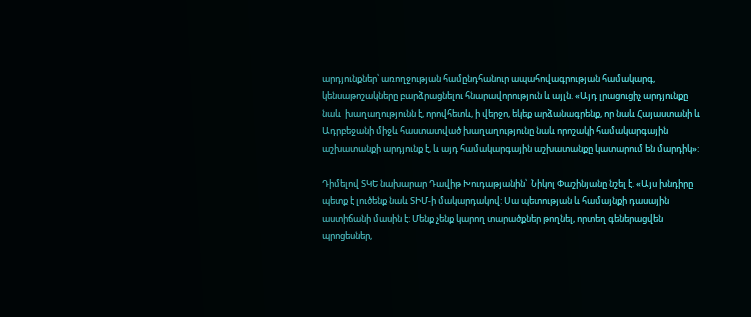արդյունքներ՝ առողջության համընդհանուր ապահովագրության համակարգ, կենսաթոշակները բարձրացնելու հնարավորություն և այլն. «Այդ լրացուցիչ արդյունքը նաև  խաղաղությունն է, որովհետև, ի վերջո, եկեք արձանագրենք, որ նաև Հայաստանի և Ադրբեջանի միջև հաստատված խաղաղությունը նաև որոշակի համակարգային աշխատանքի արդյունք է, և այդ համակարգային աշխատանքը կատարում են մարդիկ»:

Դիմելով ՏԿԵ նախարար Դավիթ Խուդաթյանին՝  Նիկոլ Փաշինյանը նշել է. «Այս խնդիրը պետք է լուծենք նաև ՏԻՄ-ի մակարդակով: Սա պետության և համայնքի դասային աստիճանի մասին է: Մենք չենք կարող տարածքներ թողնել, որտեղ գեներացվեն պրոցեսներ,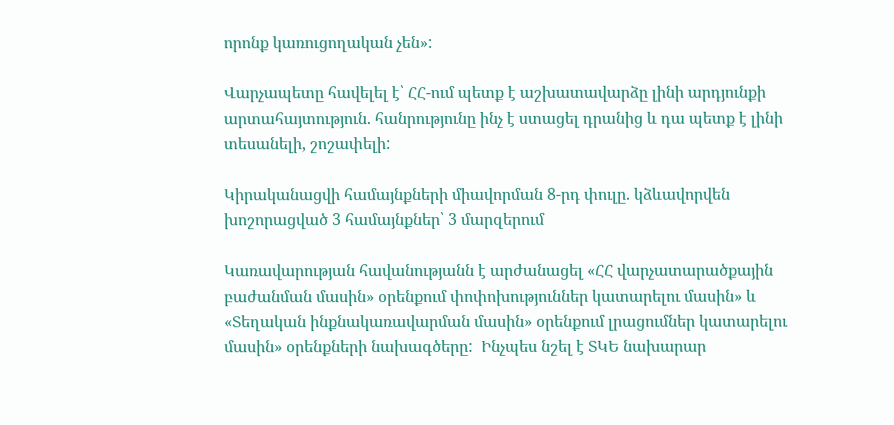որոնք կառուցողական չեն»:

Վարչապետը հավելել է՝ ՀՀ-ում պետք է աշխատավարձը լինի արդյունքի արտահայտություն. հանրությունը ինչ է ստացել դրանից և դա պետք է լինի տեսանելի, շոշափելի:

Կիրականացվի համայնքների միավորման 8-րդ փուլը. կձևավորվեն խոշորացված 3 համայնքներ՝ 3 մարզերում

Կառավարության հավանությանն է արժանացել «ՀՀ վարչատարածքային բաժանման մասին» օրենքում փոփոխություններ կատարելու մասին» և «Տեղական ինքնակառավարման մասին» օրենքում լրացումներ կատարելու մասին» օրենքների նախագծերը:  Ինչպես նշել է ՏԿԵ նախարար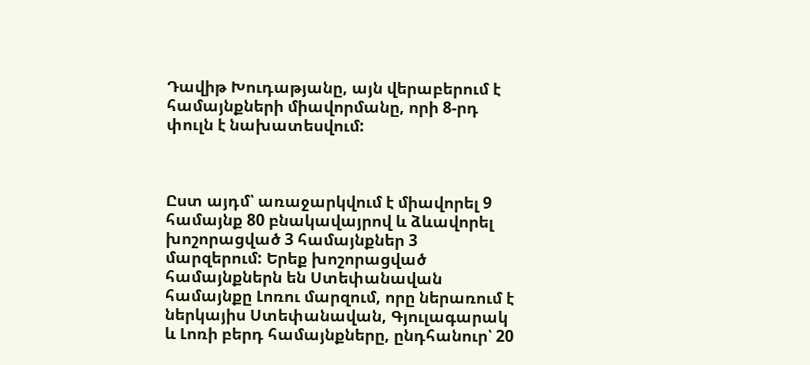Դավիթ Խուդաթյանը, այն վերաբերում է համայնքների միավորմանը, որի 8-րդ փուլն է նախատեսվում:



Ըստ այդմ՝ առաջարկվում է միավորել 9 համայնք 80 բնակավայրով և ձևավորել խոշորացված 3 համայնքներ 3 մարզերում: Երեք խոշորացված համայնքներն են Ստեփանավան համայնքը Լոռու մարզում, որը ներառում է ներկայիս Ստեփանավան, Գյուլագարակ և Լոռի բերդ համայնքները, ընդհանուր՝ 20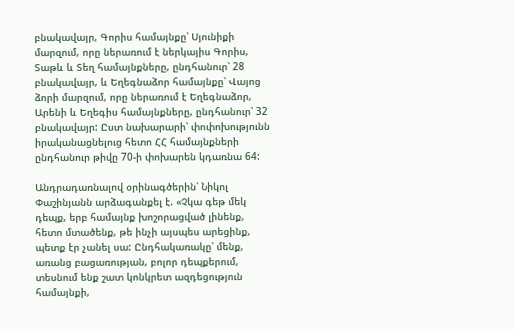բնակավայր, Գորիս համայնքը՝ Սյունիքի մարզում, որը ներառում է ներկայիս Գորիս, Տաթև և Տեղ համայնքները, ընդհանուր՝ 28 բնակավայր, և Եղեգնաձոր համայնքը՝ Վայոց ձորի մարզում, որը ներառում է Եղեգնաձոր, Արենի և Եղեգիս համայնքները, ընդհանուր՝ 32 բնակավայր: Ըստ նախարարի՝ փոփոխությունն իրականացնելուց հետո ՀՀ համայնքների ընդհանուր թիվը 70-ի փոխարեն կդառնա 64:

Անդրադառնալով օրինագծերին՝ Նիկոլ Փաշինյանն արձագանքել է. «Չկա գեթ մեկ դեպք, երբ համայնք խոշորացված լինենք, հետո մտածենք, թե ինչի այսպես արեցինք, պետք էր չանել սա: Ընդհակառակը՝ մենք, առանց բացառության, բոլոր դեպքերում,  տեսնում ենք շատ կոնկրետ ազդեցություն համայնքի,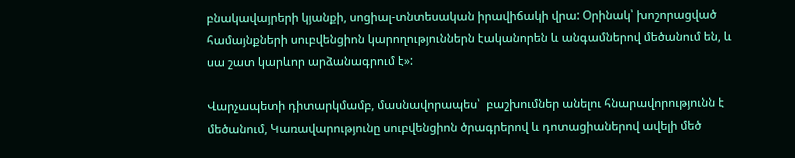բնակավայրերի կյանքի, սոցիալ-տնտեսական իրավիճակի վրա: Օրինակ՝ խոշորացված համայնքների սուբվենցիոն կարողություններն էականորեն և անգամներով մեծանում են, և սա շատ կարևոր արձանագրում է»:

Վարչապետի դիտարկմամբ, մասնավորապես՝  բաշխումներ անելու հնարավորությունն է մեծանում, Կառավարությունը սուբվենցիոն ծրագրերով և դոտացիաներով ավելի մեծ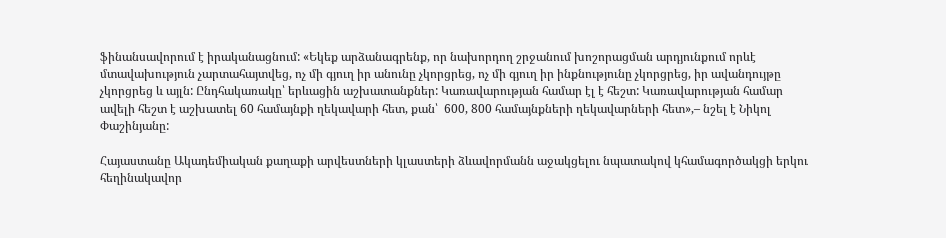ֆինանսավորում է իրականացնում: «Եկեք արձանագրենք, որ նախորդող շրջանում խոշորացման արդյունքում որևէ մտավախություն չարտահայտվեց, ոչ մի գյուղ իր անունը չկորցրեց, ոչ մի գյուղ իր ինքնությունը չկորցրեց, իր ավանդույթը չկորցրեց և այլն: Ընդհակառակը՝ երևացին աշխատանքներ: Կառավարության համար էլ է հեշտ: Կառավարության համար ավելի հեշտ է աշխատել 60 համայնքի ղեկավարի հետ, քան՝  600, 800 համայնքների ղեկավարների հետ»,– նշել է Նիկոլ Փաշինյանը:

Հայաստանը Ակադեմիական քաղաքի արվեստների կլաստերի ձևավորմանն աջակցելու նպատակով կհամագործակցի երկու հեղինակավոր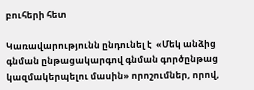բուհերի հետ

Կառավարությունն ընդունել է  «Մեկ անձից գնման ընթացակարգով գնման գործընթաց կազմակերպելու մասին» որոշումներ, որով,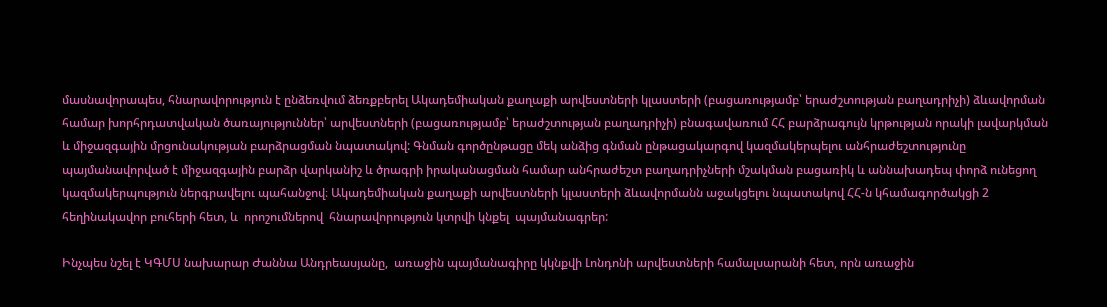մասնավորապես, հնարավորություն է ընձեռվում ձեռքբերել Ակադեմիական քաղաքի արվեստների կլաստերի (բացառությամբ՝ երաժշտության բաղադրիչի) ձևավորման համար խորհրդատվական ծառայություններ՝ արվեստների (բացառությամբ՝ երաժշտության բաղադրիչի) բնագավառում ՀՀ բարձրագույն կրթության որակի լավարկման և միջազգային մրցունակության բարձրացման նպատակով: Գնման գործընթացը մեկ անձից գնման ընթացակարգով կազմակերպելու անհրաժեշտությունը պայմանավորված է միջազգային բարձր վարկանիշ և ծրագրի իրականացման համար անհրաժեշտ բաղադրիչների մշակման բացառիկ և աննախադեպ փորձ ունեցող կազմակերպություն ներգրավելու պահանջով։ Ակադեմիական քաղաքի արվեստների կլաստերի ձևավորմանն աջակցելու նպատակով ՀՀ-ն կհամագործակցի 2 հեղինակավոր բուհերի հետ, և  որոշումներով  հնարավորություն կտրվի կնքել  պայմանագրեր:

Ինչպես նշել է ԿԳՄՍ նախարար Ժաննա Անդրեասյանը,  առաջին պայմանագիրը կկնքվի Լոնդոնի արվեստների համալսարանի հետ, որն առաջին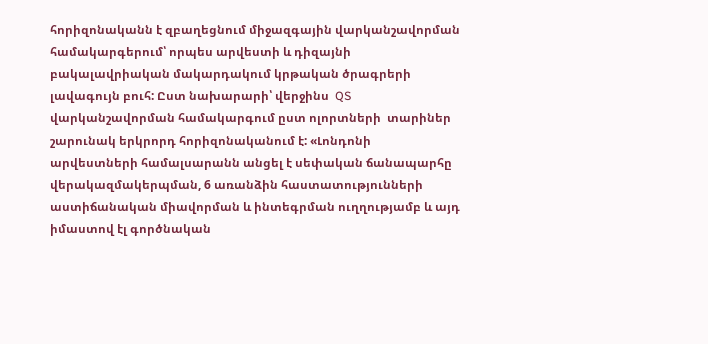հորիզոնականն է զբաղեցնում միջազգային վարկանշավորման համակարգերում՝ որպես արվեստի և դիզայնի բակալավրիական մակարդակում կրթական ծրագրերի լավագույն բուհ: Ըստ նախարարի՝ վերջինս  QS վարկանշավորման համակարգում ըստ ոլորտների  տարիներ շարունակ երկրորդ հորիզոնականում է: «Լոնդոնի արվեստների համալսարանն անցել է սեփական ճանապարհը վերակազմակերպման, 6 առանձին հաստատությունների աստիճանական միավորման և ինտեգրման ուղղությամբ և այդ իմաստով էլ գործնական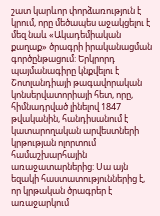շատ կարևոր փորձառություն է կրում, որը մեծապես աջակցելու է մեզ նաև «Ակադեմիական քաղաք» ծրագրի իրականացման գործընթացում: Երկրորդ պայմանագիրը կնքվելու է Շոտլանդիայի թագավորական կոնսերվատորիայի հետ, որը, հիմնադրված լինելով 1847 թվականին, հանդիսանում է կատարողական արվեստների կրթության ոլորտում համաշխարհային առաջատարներից: Սա այն եզակի հաստատություններից է, որ կրթական ծրագրեր է առաջարկում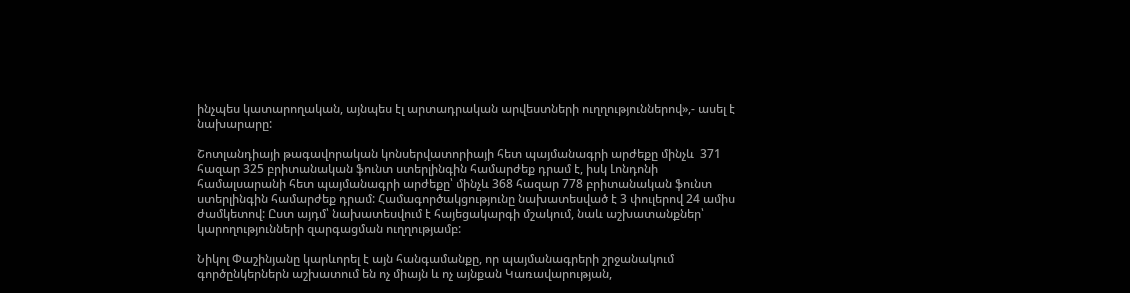ինչպես կատարողական, այնպես էլ արտադրական արվեստների ուղղություններով»,- ասել է նախարարը:

Շոտլանդիայի թագավորական կոնսերվատորիայի հետ պայմանագրի արժեքը մինչև  371 հազար 325 բրիտանական ֆունտ ստերլինգին համարժեք դրամ է, իսկ Լոնդոնի համալսարանի հետ պայմանագրի արժեքը՝ մինչև 368 հազար 778 բրիտանական ֆունտ ստերլինգին համարժեք դրամ: Համագործակցությունը նախատեսված է 3 փուլերով 24 ամիս ժամկետով: Ըստ այդմ՝ նախատեսվում է հայեցակարգի մշակում, նաև աշխատանքներ՝ կարողությունների զարգացման ուղղությամբ:

Նիկոլ Փաշինյանը կարևորել է այն հանգամանքը, որ պայմանագրերի շրջանակում գործընկերներն աշխատում են ոչ միայն և ոչ այնքան Կառավարության,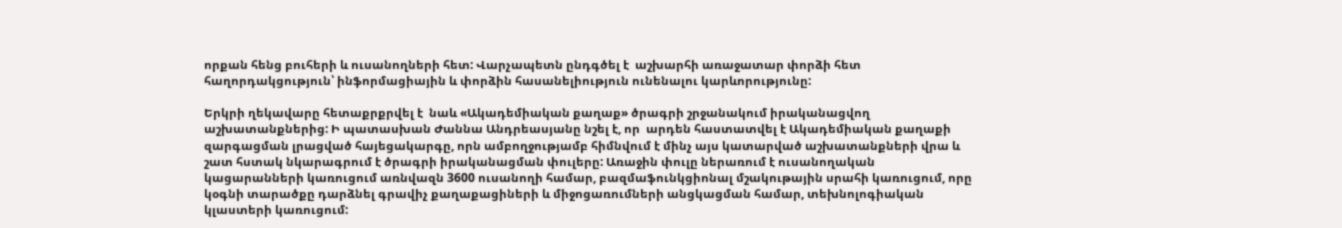որքան հենց բուհերի և ուսանողների հետ: Վարչապետն ընդգծել է  աշխարհի առաջատար փորձի հետ հաղորդակցություն՝ ինֆորմացիային և փորձին հասանելիություն ունենալու կարևորությունը:

Երկրի ղեկավարը հետաքրքրվել է  նաև «Ակադեմիական քաղաք» ծրագրի շրջանակում իրականացվող աշխատանքներից: Ի պատասխան Ժաննա Անդրեասյանը նշել է, որ  արդեն հաստատվել է Ակադեմիական քաղաքի զարգացման լրացված հայեցակարգը, որն ամբողջությամբ հիմնվում է մինչ այս կատարված աշխատանքների վրա և շատ հստակ նկարագրում է ծրագրի իրականացման փուլերը: Առաջին փուլը ներառում է ուսանողական կացարանների կառուցում առնվազն 3600 ուսանողի համար, բազմաֆունկցիոնալ մշակութային սրահի կառուցում, որը կօգնի տարածքը դարձնել գրավիչ քաղաքացիների և միջոցառումների անցկացման համար, տեխնոլոգիական կլաստերի կառուցում: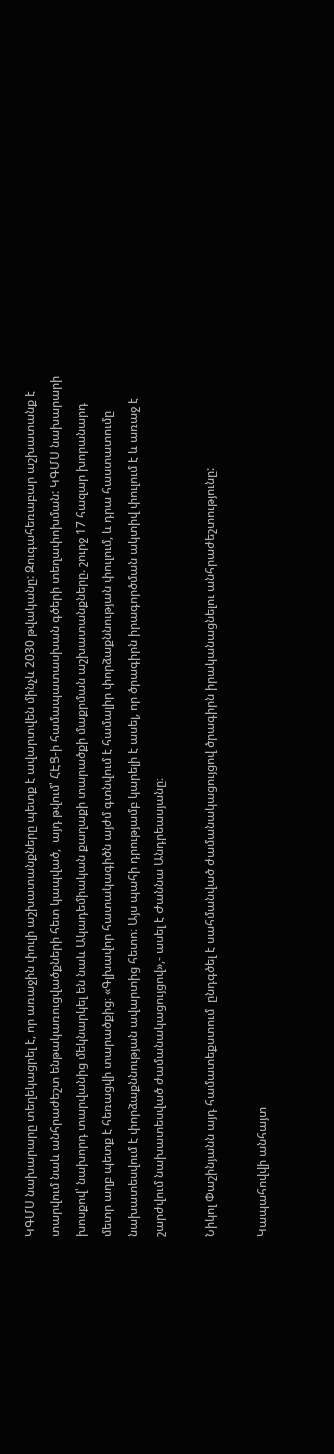ԿԳՄՍ նախարարը տեղեկացրել է, որ առաջին փուլի աշխատանքները պետք է ավարտվեն մինչև 2030 թվականը: Զուգահեռաբար աշխատանք է տարվում նաև անհրաժեշտ ենթակառուցվածքների հետ կապված,  այդ թվում՝ ՀԷՑ-ի համապատասխան գծերի տեղափոխման: ԿԳՄՍ նախարարի խոսքով՝ նախորդ տարվանից մեկնարկել են նաև Ակադեմիական քաղաքի տարածքի մաքրման աշխատանքները. շուրջ 17 հազար խորանարդ մետր աղբ պետք է հեռացվի տարածքից։ «Գլխավոր հատակագիծն այժմ գտնվում է համալիր փորձաքննության փուլում, և դրա հաստատումը նախատեսվում է փորձաքննության ավարտից հետո։ Այս պահի դրությամբ կարելի է ասել, որ ծրագիրն իրագործման ակտիվ փուլում է և առաջ է շարժվում նախատեսված ժամանակացույցով»,- ասել է Ժաննա Անդրեասյանը։

Նիկոլ Փաշինյանն այդ համատեքստում  ընդգծել է սահմանված ժամանակացույցով ծրագիրն իրականացնելու անհրաժեշտությունը:

Կապահովվի անհայտ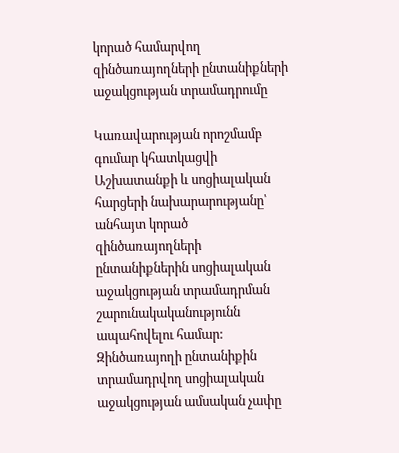կորած համարվող զինծառայողների ընտանիքների աջակցության տրամադրումը

Կառավարության որոշմամբ գումար կհատկացվի Աշխատանքի և սոցիալական հարցերի նախարարությանը՝ անհայտ կորած զինծառայողների ընտանիքներին սոցիալական աջակցության տրամադրման շարունակականությունն ապահովելու համար: Զինծառայողի ընտանիքին տրամադրվող սոցիալական աջակցության ամսական չափը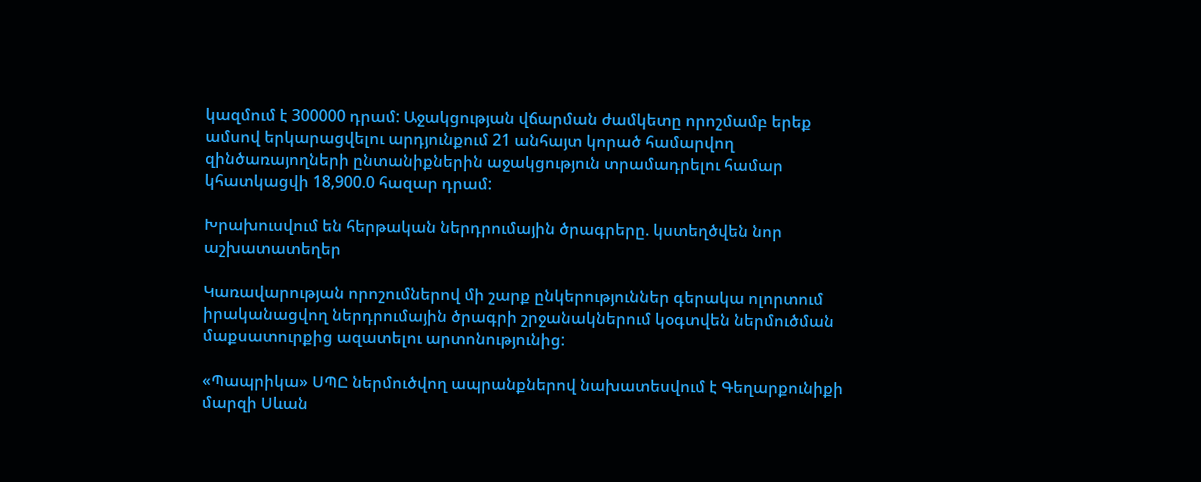կազմում է 300000 դրամ: Աջակցության վճարման ժամկետը որոշմամբ երեք ամսով երկարացվելու արդյունքում 21 անհայտ կորած համարվող զինծառայողների ընտանիքներին աջակցություն տրամադրելու համար կհատկացվի 18,900.0 հազար դրամ:

Խրախուսվում են հերթական ներդրումային ծրագրերը. կստեղծվեն նոր աշխատատեղեր

Կառավարության որոշումներով մի շարք ընկերություններ գերակա ոլորտում իրականացվող ներդրումային ծրագրի շրջանակներում կօգտվեն ներմուծման մաքսատուրքից ազատելու արտոնությունից:

«Պապրիկա» ՍՊԸ ներմուծվող ապրանքներով նախատեսվում է Գեղարքունիքի մարզի Սևան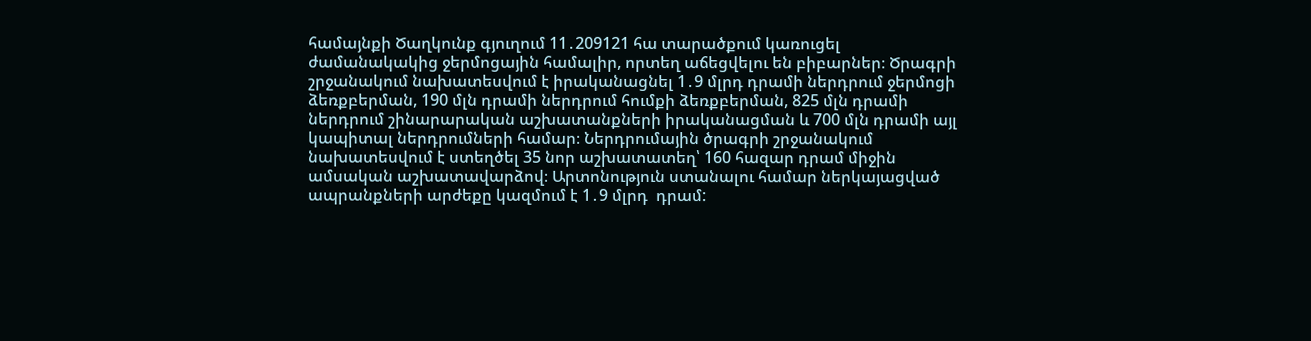համայնքի Ծաղկունք գյուղում 11․209121 հա տարածքում կառուցել ժամանակակից ջերմոցային համալիր, որտեղ աճեցվելու են բիբարներ։ Ծրագրի շրջանակում նախատեսվում է իրականացնել 1․9 մլրդ դրամի ներդրում ջերմոցի ձեռքբերման, 190 մլն դրամի ներդրում հումքի ձեռքբերման, 825 մլն դրամի ներդրում շինարարական աշխատանքների իրականացման և 700 մլն դրամի այլ կապիտալ ներդրումների համար։ Ներդրումային ծրագրի շրջանակում նախատեսվում է ստեղծել 35 նոր աշխատատեղ՝ 160 հազար դրամ միջին ամսական աշխատավարձով։ Արտոնություն ստանալու համար ներկայացված ապրանքների արժեքը կազմում է 1․9 մլրդ  դրամ: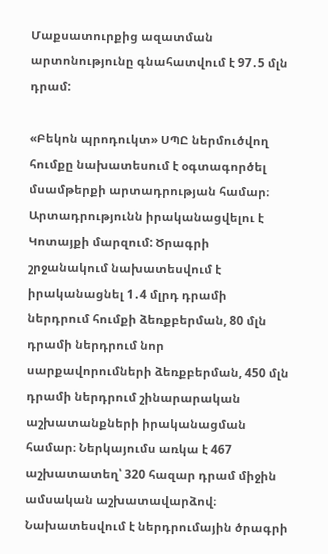Մաքսատուրքից ազատման արտոնությունը գնահատվում է 97․5 մլն դրամ:

«Բեկոն պրոդուկտ» ՍՊԸ ներմուծվող հումքը նախատեսում է օգտագործել մսամթերքի արտադրության համար։ Արտադրությունն իրականացվելու է Կոտայքի մարզում: Ծրագրի շրջանակում նախատեսվում է իրականացնել 1․4 մլրդ դրամի ներդրում հումքի ձեռքբերման, 80 մլն դրամի ներդրում նոր սարքավորումների ձեռքբերման, 450 մլն դրամի ներդրում շինարարական աշխատանքների իրականացման համար։ Ներկայումս առկա է 467 աշխատատեղ՝ 320 հազար դրամ միջին ամսական աշխատավարձով։ Նախատեսվում է ներդրումային ծրագրի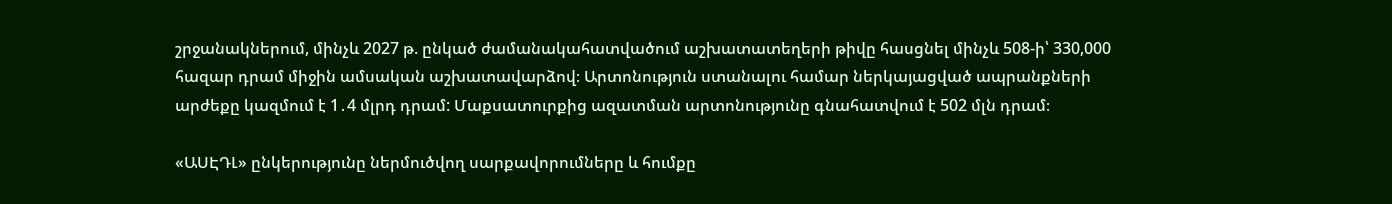շրջանակներում, մինչև 2027 թ. ընկած ժամանակահատվածում աշխատատեղերի թիվը հասցնել մինչև 508-ի՝ 330,000 հազար դրամ միջին ամսական աշխատավարձով։ Արտոնություն ստանալու համար ներկայացված ապրանքների արժեքը կազմում է 1․4 մլրդ դրամ: Մաքսատուրքից ազատման արտոնությունը գնահատվում է 502 մլն դրամ։

«ԱՍԷԴԼ» ընկերությունը ներմուծվող սարքավորումները և հումքը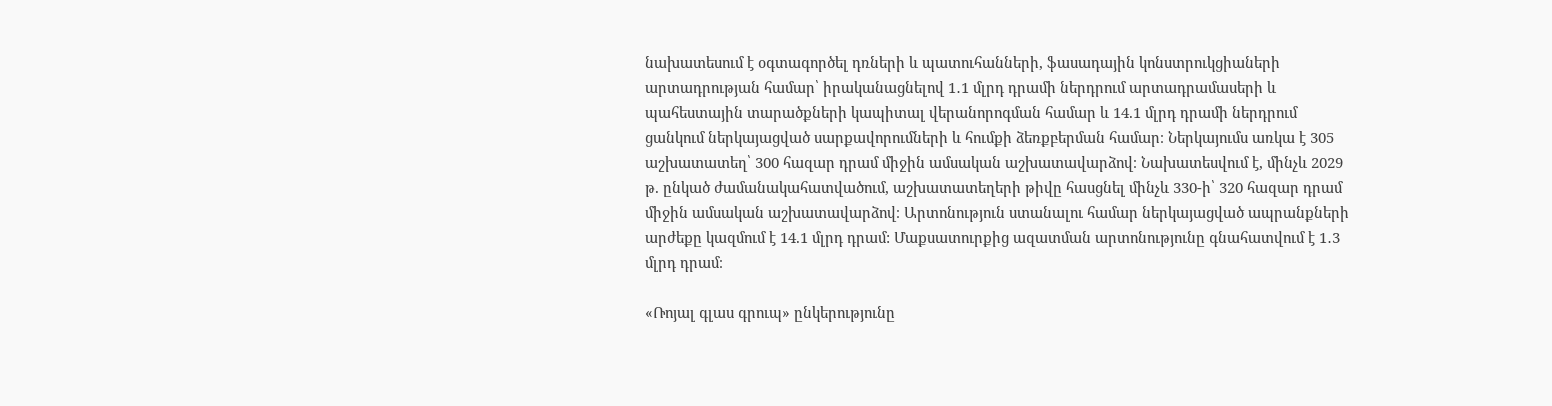նախատեսում է օգտագործել դռների և պատուհանների, ֆասադային կոնստրուկցիաների արտադրության համար՝ իրականացնելով 1․1 մլրդ դրամի ներդրում արտադրամասերի և պահեստային տարածքների կապիտալ վերանորոգման համար և 14.1 մլրդ դրամի ներդրում ցանկում ներկայացված սարքավորումների և հումքի ձեռքբերման համար։ Ներկայումս առկա է 305 աշխատատեղ՝ 300 հազար դրամ միջին ամսական աշխատավարձով։ Նախատեսվում է, մինչև 2029 թ. ընկած ժամանակահատվածում, աշխատատեղերի թիվը հասցնել մինչև 330-ի՝ 320 հազար դրամ միջին ամսական աշխատավարձով։ Արտոնություն ստանալու համար ներկայացված ապրանքների արժեքը կազմում է 14.1 մլրդ դրամ: Մաքսատուրքից ազատման արտոնությունը գնահատվում է 1․3 մլրդ դրամ։

«Ռոյալ գլաս գրուպ» ընկերությունը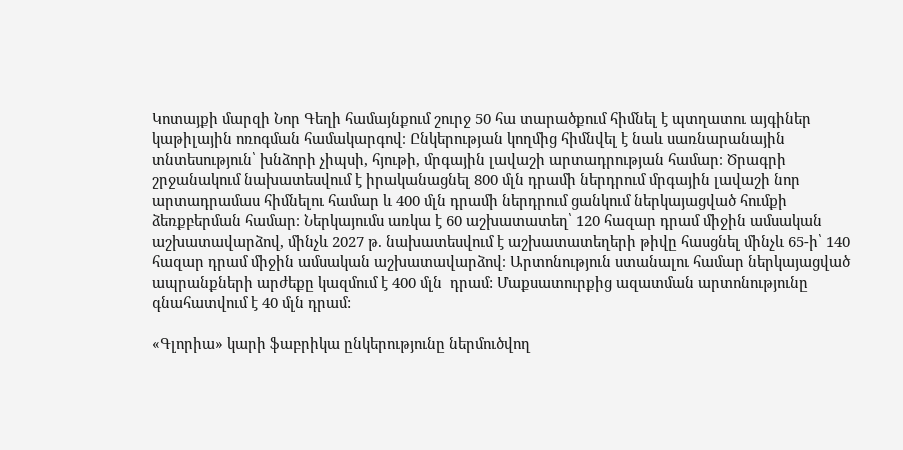Կոտայքի մարզի Նոր Գեղի համայնքում շուրջ 50 հա տարածքում հիմնել է պտղատու այգիներ կաթիլային ոռոգման համակարգով։ Ընկերության կողմից հիմնվել է նաև սառնարանային տնտեսություն՝ խնձորի չիպսի, հյութի, մրգային լավաշի արտադրության համար։ Ծրագրի շրջանակում նախատեսվում է իրականացնել 800 մլն դրամի ներդրում մրգային լավաշի նոր արտադրամաս հիմնելու համար և 400 մլն դրամի ներդրում ցանկում ներկայացված հումքի ձեռքբերման համար։ Ներկայումս առկա է 60 աշխատատեղ՝ 120 հազար դրամ միջին ամսական աշխատավարձով, մինչև 2027 թ. նախատեսվում է աշխատատեղերի թիվը հասցնել մինչև 65-ի՝ 140 հազար դրամ միջին ամսական աշխատավարձով։ Արտոնություն ստանալու համար ներկայացված ապրանքների արժեքը կազմում է 400 մլն  դրամ: Մաքսատուրքից ազատման արտոնությունը գնահատվում է 40 մլն դրամ:

«Գլորիա» կարի ֆաբրիկա ընկերությունը ներմուծվող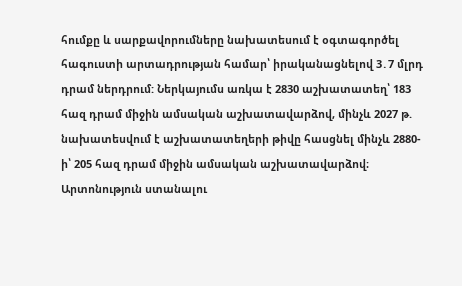հումքը և սարքավորումները նախատեսում է օգտագործել հագուստի արտադրության համար՝ իրականացնելով 3․7 մլրդ դրամ ներդրում: Ներկայումս առկա է 2830 աշխատատեղ՝ 183 հազ դրամ միջին ամսական աշխատավարձով, մինչև 2027 թ. նախատեսվում է աշխատատեղերի թիվը հասցնել մինչև 2880-ի՝ 205 հազ դրամ միջին ամսական աշխատավարձով։ Արտոնություն ստանալու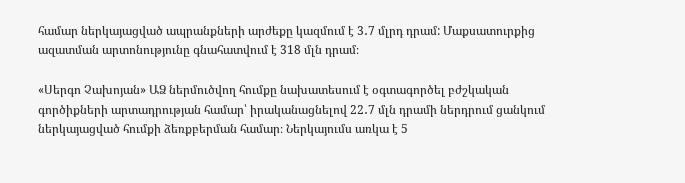համար ներկայացված ապրանքների արժեքը կազմում է 3․7 մլրդ դրամ: Մաքսատուրքից ազատման արտոնությունը գնահատվում է 318 մլն դրամ։

«Սերգո Չախոյան» ԱՁ ներմուծվող հումքը նախատեսում է օգտագործել բժշկական գործիքների արտադրության համար՝ իրականացնելով 22․7 մլն դրամի ներդրում ցանկում ներկայացված հումքի ձեռքբերման համար։ Ներկայումս առկա է 5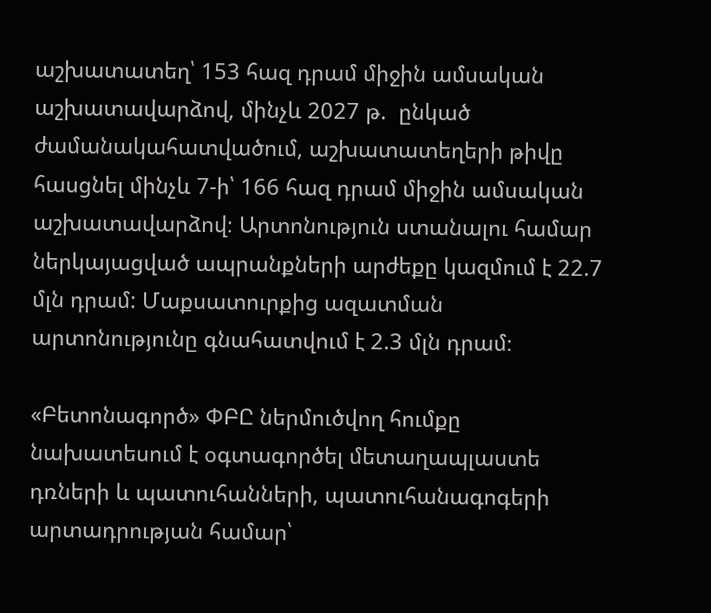աշխատատեղ՝ 153 հազ դրամ միջին ամսական աշխատավարձով, մինչև 2027 թ.  ընկած ժամանակահատվածում, աշխատատեղերի թիվը հասցնել մինչև 7-ի՝ 166 հազ դրամ միջին ամսական աշխատավարձով։ Արտոնություն ստանալու համար ներկայացված ապրանքների արժեքը կազմում է 22.7 մլն դրամ: Մաքսատուրքից ազատման արտոնությունը գնահատվում է 2.3 մլն դրամ։

«Բետոնագործ» ՓԲԸ ներմուծվող հումքը նախատեսում է օգտագործել մետաղապլաստե դռների և պատուհանների, պատուհանագոգերի արտադրության համար՝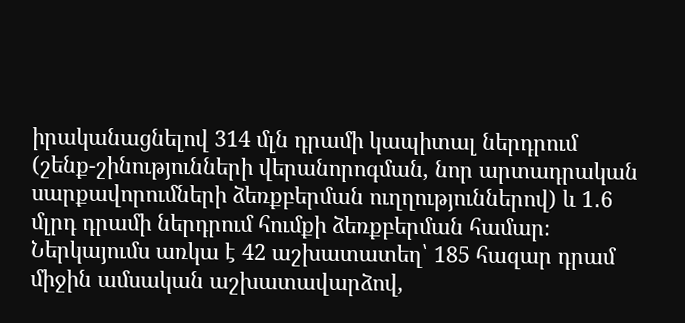իրականացնելով 314 մլն դրամի կապիտալ ներդրում (շենք-շինությունների վերանորոգման, նոր արտադրական սարքավորումների ձեռքբերման ուղղություններով) և 1․6 մլրդ դրամի ներդրում հումքի ձեռքբերման համար։ Ներկայումս առկա է 42 աշխատատեղ՝ 185 հազար դրամ միջին ամսական աշխատավարձով,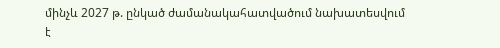մինչև 2027 թ. ընկած ժամանակահատվածում նախատեսվում է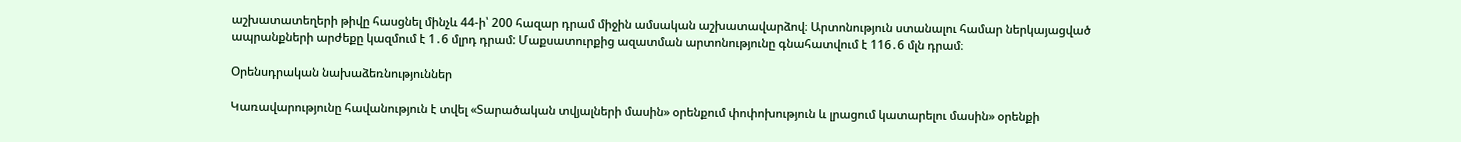աշխատատեղերի թիվը հասցնել մինչև 44-ի՝ 200 հազար դրամ միջին ամսական աշխատավարձով։ Արտոնություն ստանալու համար ներկայացված ապրանքների արժեքը կազմում է 1․6 մլրդ դրամ: Մաքսատուրքից ազատման արտոնությունը գնահատվում է 116․6 մլն դրամ։

Օրենսդրական նախաձեռնություններ

Կառավարությունը հավանություն է տվել «Տարածական տվյալների մասին» օրենքում փոփոխություն և լրացում կատարելու մասին» օրենքի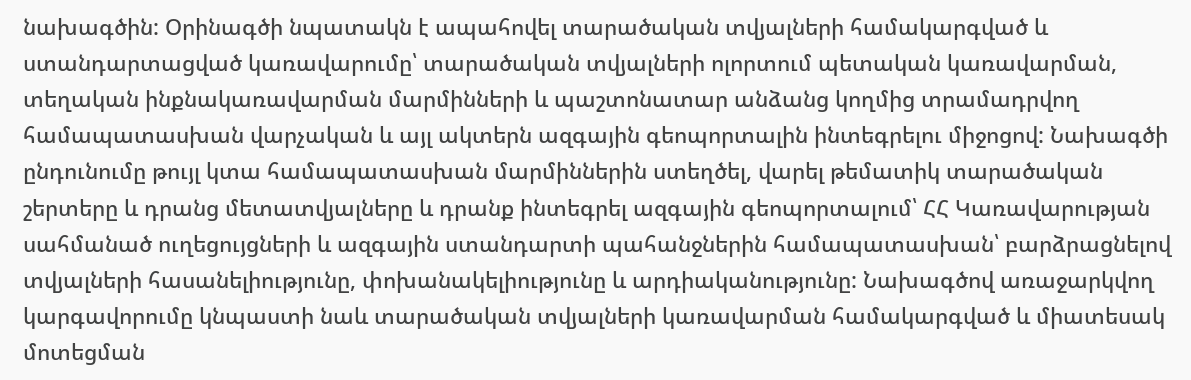նախագծին: Օրինագծի նպատակն է ապահովել տարածական տվյալների համակարգված և ստանդարտացված կառավարումը՝ տարածական տվյալների ոլորտում պետական կառավարման, տեղական ինքնակառավարման մարմինների և պաշտոնատար անձանց կողմից տրամադրվող համապատասխան վարչական և այլ ակտերն ազգային գեոպորտալին ինտեգրելու միջոցով: Նախագծի ընդունումը թույլ կտա համապատասխան մարմիններին ստեղծել, վարել թեմատիկ տարածական շերտերը և դրանց մետատվյալները և դրանք ինտեգրել ազգային գեոպորտալում՝ ՀՀ Կառավարության սահմանած ուղեցույցների և ազգային ստանդարտի պահանջներին համապատասխան՝ բարձրացնելով տվյալների հասանելիությունը, փոխանակելիությունը և արդիականությունը: Նախագծով առաջարկվող կարգավորումը կնպաստի նաև տարածական տվյալների կառավարման համակարգված և միատեսակ մոտեցման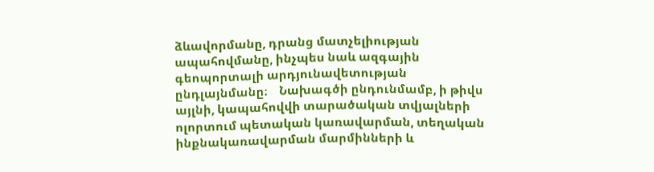ձևավորմանը, դրանց մատչելիության ապահովմանը, ինչպես նաև ազգային գեոպորտալի արդյունավետության ընդլայնմանը։    Նախագծի ընդունմամբ, ի թիվս այլնի, կապահովվի տարածական տվյալների ոլորտում պետական կառավարման, տեղական ինքնակառավարման մարմինների և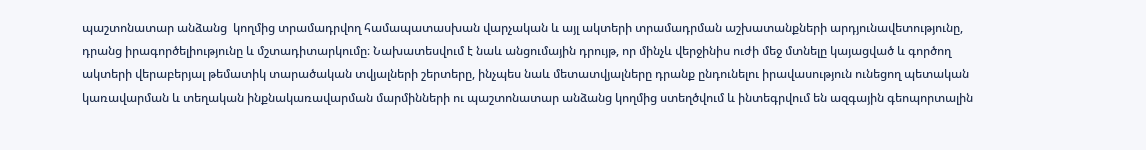պաշտոնատար անձանց  կողմից տրամադրվող համապատասխան վարչական և այլ ակտերի տրամադրման աշխատանքների արդյունավետությունը, դրանց իրագործելիությունը և մշտադիտարկումը։ Նախատեսվում է նաև անցումային դրույթ, որ մինչև վերջինիս ուժի մեջ մտնելը կայացված և գործող ակտերի վերաբերյալ թեմատիկ տարածական տվյալների շերտերը, ինչպես նաև մետատվյալները դրանք ընդունելու իրավասություն ունեցող պետական կառավարման և տեղական ինքնակառավարման մարմինների ու պաշտոնատար անձանց կողմից ստեղծվում և ինտեգրվում են ազգային գեոպորտալին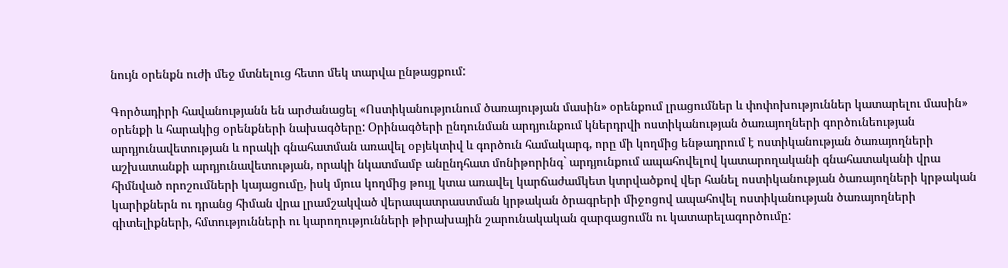նույն օրենքն ուժի մեջ մտնելուց հետո մեկ տարվա ընթացքում:

Գործադիրի հավանությանն են արժանացել «Ոստիկանությունում ծառայության մասին» օրենքում լրացումներ և փոփոխություններ կատարելու մասին» օրենքի և հարակից օրենքների նախագծերը: Օրինագծերի ընդունման արդյունքում կներդրվի ոստիկանության ծառայողների գործունեության արդյունավետության և որակի գնահատման առավել օբյեկտիվ և գործուն համակարգ, որը մի կողմից ենթադրում է ոստիկանության ծառայողների աշխատանքի արդյունավետության, որակի նկատմամբ անընդհատ մոնիթորինգ` արդյունքում ապահովելով կատարողականի գնահատականի վրա հիմնված որոշումների կայացումը, իսկ մյուս կողմից թույլ կտա առավել կարճաժամկետ կտրվածքով վեր հանել ոստիկանության ծառայողների կրթական կարիքներն ու դրանց հիման վրա լրամշակված վերապատրաստման կրթական ծրագրերի միջոցով ապահովել ոստիկանության ծառայողների գիտելիքների, հմտությունների ու կարողությունների թիրախային շարունակական զարգացումն ու կատարելագործումը: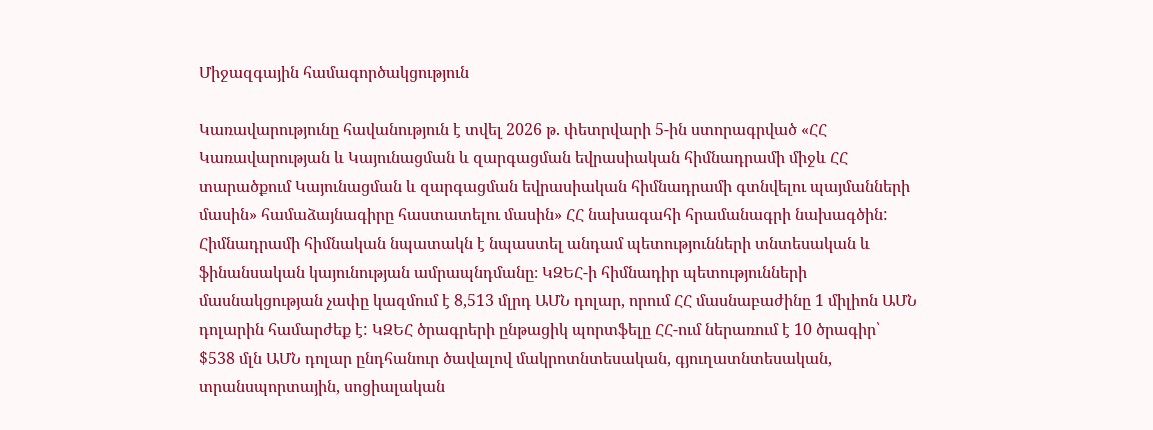Միջազգային համագործակցություն

Կառավարությունը հավանություն է տվել 2026 թ. փետրվարի 5-ին ստորագրված «ՀՀ Կառավարության և Կայունացման և զարգացման եվրասիական հիմնադրամի միջև ՀՀ տարածքում Կայունացման և զարգացման եվրասիական հիմնադրամի գտնվելու պայմանների մասին» համաձայնագիրը հաստատելու մասին» ՀՀ նախագահի հրամանագրի նախագծին: Հիմնադրամի հիմնական նպատակն է նպաստել անդամ պետությունների տնտեսական և ֆինանսական կայունության ամրապնդմանը։ ԿԶԵՀ-ի հիմնադիր պետությունների մասնակցության չափը կազմում է 8,513 մլրդ ԱՄՆ դոլար, որում ՀՀ մասնաբաժինը 1 միլիոն ԱՄՆ դոլարին համարժեք է: ԿԶԵՀ ծրագրերի ընթացիկ պորտֆելը ՀՀ-ում ներառում է 10 ծրագիր՝ $538 մլն ԱՄՆ դոլար ընդհանուր ծավալով մակրոտնտեսական, գյուղատնտեսական, տրանսպորտային, սոցիալական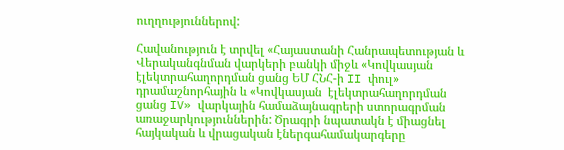ուղղություններով:

Հավանություն է տրվել «Հայաստանի Հանրապետության և Վերականգնման վարկերի բանկի միջև «Կովկասյան  էլեկտրահաղորդման ցանց ԵՄ ՀՆՀ-ի II փուլ» դրամաշնորհային և «Կովկասյան  էլեկտրահաղորդման ցանց IV» վարկային համաձայնագրերի ստորագրման առաջարկություններին: Ծրագրի նպատակն է միացնել հայկական և վրացական էներգահամակարգերը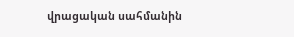վրացական սահմանին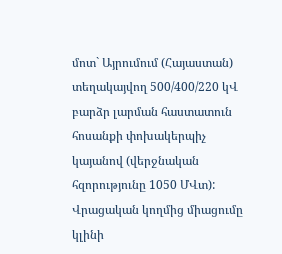մոտ` Այրումում (Հայաստան) տեղակայվող 500/400/220 կՎ բարձր լարման հաստատուն հոսանքի փոխակերպիչ կայանով (վերջնական հզորությունը 1050 ՄՎտ): Վրացական կողմից միացումը կլինի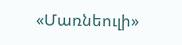«Մառնեուլի»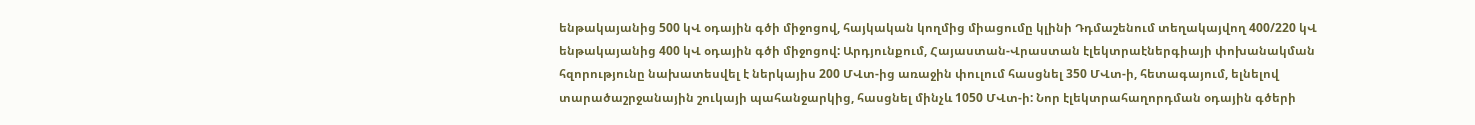ենթակայանից 500 կՎ օդային գծի միջոցով, հայկական կողմից միացումը կլինի Դդմաշենում տեղակայվող 400/220 կՎ ենթակայանից 400 կՎ օդային գծի միջոցով: Արդյունքում, Հայաստան-Վրաստան էլեկտրաէներգիայի փոխանակման հզորությունը նախատեսվել է ներկայիս 200 ՄՎտ-ից առաջին փուլում հասցնել 350 ՄՎտ-ի, հետագայում, ելնելով տարածաշրջանային շուկայի պահանջարկից, հասցնել մինչև 1050 ՄՎտ-ի: Նոր էլեկտրահաղորդման օդային գծերի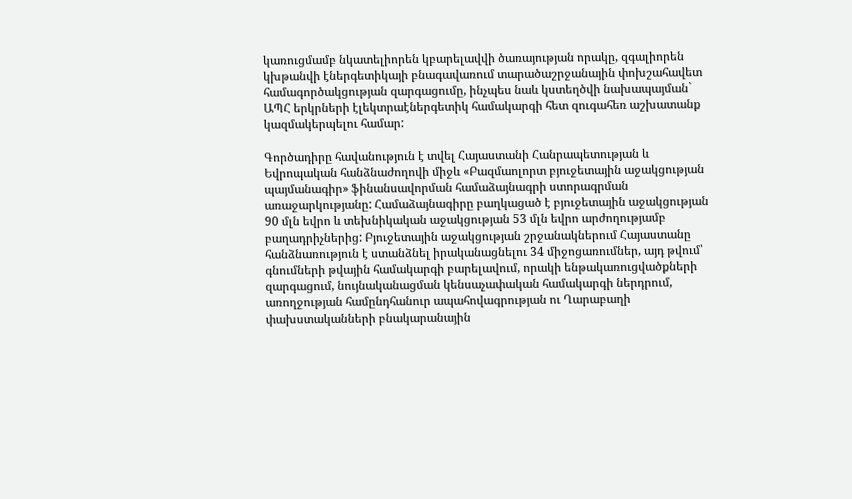կառուցմամբ նկատելիորեն կբարելավվի ծառայության որակը, զգալիորեն կխթանվի էներգետիկայի բնագավառում տարածաշրջանային փոխշահավետ համագործակցության զարգացումը, ինչպես նաև կստեղծվի նախապայման` ԱՊՀ երկրների էլեկտրաէներգետիկ համակարգի հետ զուգահեռ աշխատանք կազմակերպելու համար:

Գործադիրը հավանություն է տվել Հայաստանի Հանրապետության և Եվրոպական հանձնաժողովի միջև «Բազմաոլորտ բյուջետային աջակցության պայմանագիր» ֆինանսավորման համաձայնագրի ստորագրման առաջարկությանը: Համաձայնագիրը բաղկացած է բյուջետային աջակցության 90 մլն եվրո և տեխնիկական աջակցության 53 մլն եվրո արժողությամբ բաղադրիչներից: Բյուջետային աջակցության շրջանակներում Հայաստանը հանձնառություն է ստանձնել իրականացնելու 34 միջոցառումներ, այդ թվում՝ գնումների թվային համակարգի բարելավում, որակի ենթակառուցվածքների զարգացում, նույնականացման կենսաչափական համակարգի ներդրում, առողջության համընդհանուր ապահովագրության ու Ղարաբաղի փախստականների բնակարանային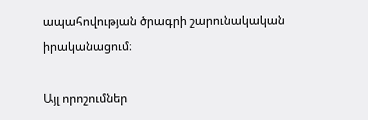ապահովության ծրագրի շարունակական իրականացում։

Այլ որոշումներ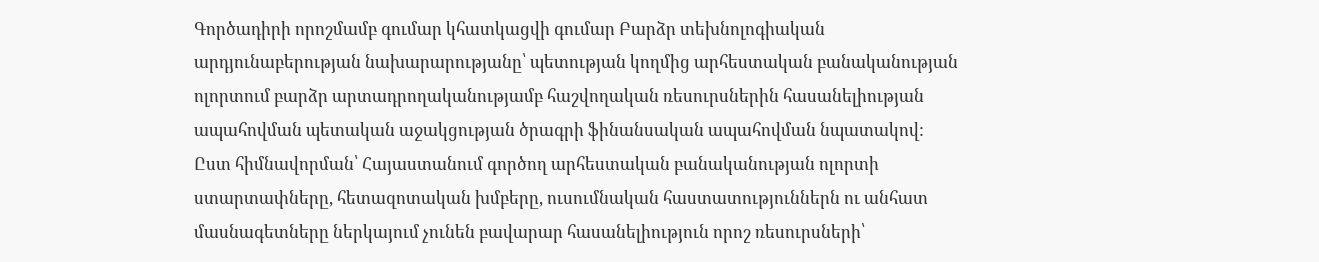Գործադիրի որոշմամբ գումար կհատկացվի գումար Բարձր տեխնոլոգիական արդյունաբերության նախարարությանը՝ պետության կողմից արհեստական բանականության ոլորտում բարձր արտադրողականությամբ հաշվողական ռեսուրսներին հասանելիության ապահովման պետական աջակցության ծրագրի ֆինանսական ապահովման նպատակով: Ըստ հիմնավորման՝ Հայաստանում գործող արհեստական բանականության ոլորտի ստարտափները, հետազոտական խմբերը, ուսումնական հաստատություններն ու անհատ մասնագետները ներկայում չունեն բավարար հասանելիություն որոշ ռեսուրսների՝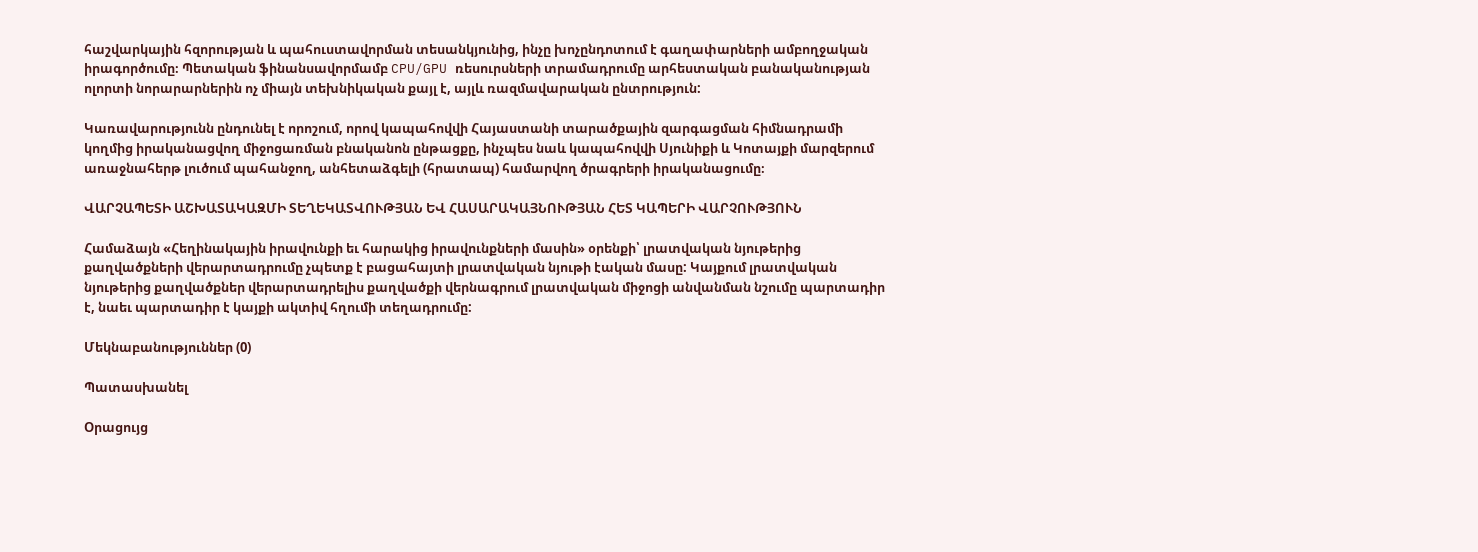հաշվարկային հզորության և պահուստավորման տեսանկյունից, ինչը խոչընդոտում է գաղափարների ամբողջական իրագործումը։ Պետական ֆինանսավորմամբ CPU/GPU ռեսուրսների տրամադրումը արհեստական բանականության ոլորտի նորարարներին ոչ միայն տեխնիկական քայլ է, այլև ռազմավարական ընտրություն:

Կառավարությունն ընդունել է որոշում, որով կապահովվի Հայաստանի տարածքային զարգացման հիմնադրամի կողմից իրականացվող միջոցառման բնականոն ընթացքը, ինչպես նաև կապահովվի Սյունիքի և Կոտայքի մարզերում առաջնահերթ լուծում պահանջող, անհետաձգելի (հրատապ) համարվող ծրագրերի իրականացումը։

ՎԱՐՉԱՊԵՏԻ ԱՇԽԱՏԱԿԱԶՄԻ ՏԵՂԵԿԱՏՎՈՒԹՅԱՆ ԵՎ ՀԱՍԱՐԱԿԱՅՆՈՒԹՅԱՆ ՀԵՏ ԿԱՊԵՐԻ ՎԱՐՉՈՒԹՅՈՒՆ

Համաձայն «Հեղինակային իրավունքի եւ հարակից իրավունքների մասին» օրենքի՝ լրատվական նյութերից քաղվածքների վերարտադրումը չպետք է բացահայտի լրատվական նյութի էական մասը: Կայքում լրատվական նյութերից քաղվածքներ վերարտադրելիս քաղվածքի վերնագրում լրատվական միջոցի անվանման նշումը պարտադիր է, նաեւ պարտադիր է կայքի ակտիվ հղումի տեղադրումը:

Մեկնաբանություններ (0)

Պատասխանել

Օրացույց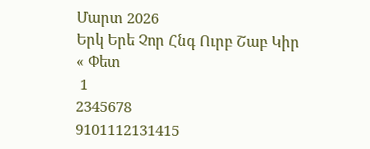Մարտ 2026
Երկ Երե Չոր Հնգ Ուրբ Շաբ Կիր
« Փետ
 1
2345678
9101112131415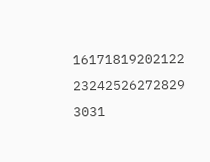16171819202122
23242526272829
3031